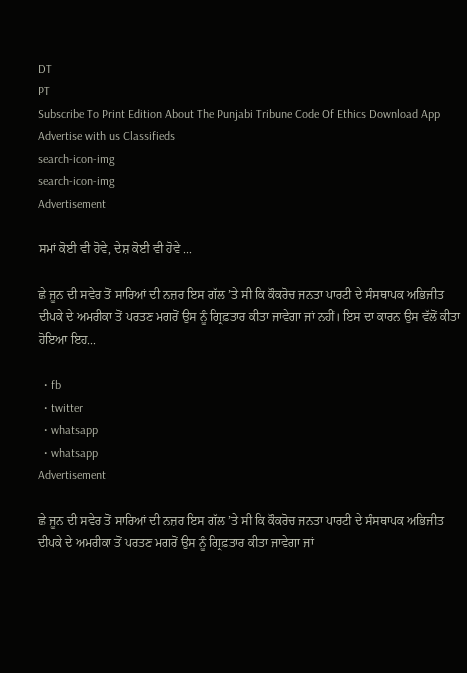DT
PT
Subscribe To Print Edition About The Punjabi Tribune Code Of Ethics Download App Advertise with us Classifieds
search-icon-img
search-icon-img
Advertisement

ਸਮਾਂ ਕੋਈ ਵੀ ਹੋਵੇ, ਦੇਸ਼ ਕੋਈ ਵੀ ਹੋਵੇ ...

ਛੇ ਜੂਨ ਦੀ ਸਵੇਰ ਤੋਂ ਸਾਰਿਆਂ ਦੀ ਨਜ਼ਰ ਇਸ ਗੱਲ ’ਤੇ ਸੀ ਕਿ ਕੌਕਰੋਚ ਜਨਤਾ ਪਾਰਟੀ ਦੇ ਸੰਸਥਾਪਕ ਅਭਿਜੀਤ ਦੀਪਕੇ ਦੇ ਅਮਰੀਕਾ ਤੋਂ ਪਰਤਣ ਮਗਰੋਂ ਉਸ ਨੂੰ ਗ੍ਰਿਫ਼ਤਾਰ ਕੀਤਾ ਜਾਵੇਗਾ ਜਾਂ ਨਹੀਂ। ਇਸ ਦਾ ਕਾਰਨ ਉਸ ਵੱਲੋਂ ਕੀਤਾ ਹੋਇਆ ਇਹ...

  • fb
  • twitter
  • whatsapp
  • whatsapp
Advertisement

ਛੇ ਜੂਨ ਦੀ ਸਵੇਰ ਤੋਂ ਸਾਰਿਆਂ ਦੀ ਨਜ਼ਰ ਇਸ ਗੱਲ ’ਤੇ ਸੀ ਕਿ ਕੌਕਰੋਚ ਜਨਤਾ ਪਾਰਟੀ ਦੇ ਸੰਸਥਾਪਕ ਅਭਿਜੀਤ ਦੀਪਕੇ ਦੇ ਅਮਰੀਕਾ ਤੋਂ ਪਰਤਣ ਮਗਰੋਂ ਉਸ ਨੂੰ ਗ੍ਰਿਫ਼ਤਾਰ ਕੀਤਾ ਜਾਵੇਗਾ ਜਾਂ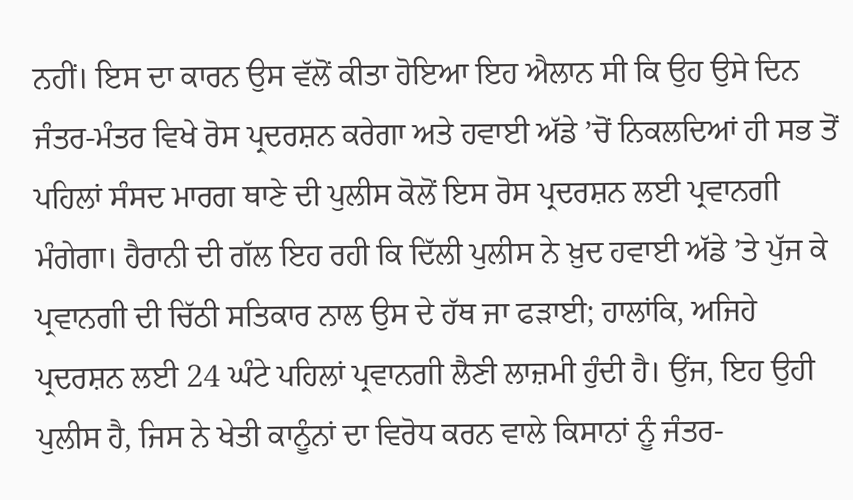ਨਹੀਂ। ਇਸ ਦਾ ਕਾਰਨ ਉਸ ਵੱਲੋਂ ਕੀਤਾ ਹੋਇਆ ਇਹ ਐਲਾਨ ਸੀ ਕਿ ਉਹ ਉਸੇ ਦਿਨ ਜੰਤਰ-ਮੰਤਰ ਵਿਖੇ ਰੋਸ ਪ੍ਰਦਰਸ਼ਨ ਕਰੇਗਾ ਅਤੇ ਹਵਾਈ ਅੱਡੇ ’ਚੋਂ ਨਿਕਲਦਿਆਂ ਹੀ ਸਭ ਤੋਂ ਪਹਿਲਾਂ ਸੰਸਦ ਮਾਰਗ ਥਾਣੇ ਦੀ ਪੁਲੀਸ ਕੋਲੋਂ ਇਸ ਰੋਸ ਪ੍ਰਦਰਸ਼ਨ ਲਈ ਪ੍ਰਵਾਨਗੀ ਮੰਗੇਗਾ। ਹੈਰਾਨੀ ਦੀ ਗੱਲ ਇਹ ਰਹੀ ਕਿ ਦਿੱਲੀ ਪੁਲੀਸ ਨੇ ਖ਼ੁਦ ਹਵਾਈ ਅੱਡੇ ’ਤੇ ਪੁੱਜ ਕੇ ਪ੍ਰਵਾਨਗੀ ਦੀ ਚਿੱਠੀ ਸਤਿਕਾਰ ਨਾਲ ਉਸ ਦੇ ਹੱਥ ਜਾ ਫੜਾਈ; ਹਾਲਾਂਕਿ, ਅਜਿਹੇ ਪ੍ਰਦਰਸ਼ਨ ਲਈ 24 ਘੰਟੇ ਪਹਿਲਾਂ ਪ੍ਰਵਾਨਗੀ ਲੈਣੀ ਲਾਜ਼ਮੀ ਹੁੰਦੀ ਹੈ। ਉਂਜ, ਇਹ ਉਹੀ ਪੁਲੀਸ ਹੈ, ਜਿਸ ਨੇ ਖੇਤੀ ਕਾਨੂੰਨਾਂ ਦਾ ਵਿਰੋਧ ਕਰਨ ਵਾਲੇ ਕਿਸਾਨਾਂ ਨੂੰ ਜੰਤਰ-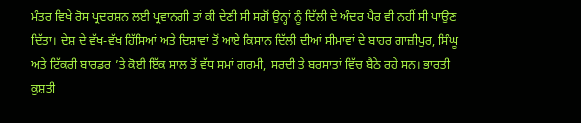ਮੰਤਰ ਵਿਖੇ ਰੋਸ ਪ੍ਰਦਰਸ਼ਨ ਲਈ ਪ੍ਰਵਾਨਗੀ ਤਾਂ ਕੀ ਦੇਣੀ ਸੀ ਸਗੋਂ ਉਨ੍ਹਾਂ ਨੂੰ ਦਿੱਲੀ ਦੇ ਅੰਦਰ ਪੈਰ ਵੀ ਨਹੀਂ ਸੀ ਪਾਉਣ ਦਿੱਤਾ। ਦੇਸ਼ ਦੇ ਵੱਖ-ਵੱਖ ਹਿੱਸਿਆਂ ਅਤੇ ਦਿਸ਼ਾਵਾਂ ਤੋਂ ਆਏ ਕਿਸਾਨ ਦਿੱਲੀ ਦੀਆਂ ਸੀਮਾਵਾਂ ਦੇ ਬਾਹਰ ਗਾਜ਼ੀਪੁਰ, ਸਿੰਘੂ ਅਤੇ ਟਿੱਕਰੀ ਬਾਰਡਰ ’ਤੇ ਕੋਈ ਇੱਕ ਸਾਲ ਤੋਂ ਵੱਧ ਸਮਾਂ ਗਰਮੀ, ਸਰਦੀ ਤੇ ਬਰਸਾਤਾਂ ਵਿੱਚ ਬੈਠੇ ਰਹੇ ਸਨ। ਭਾਰਤੀ ਕੁਸ਼ਤੀ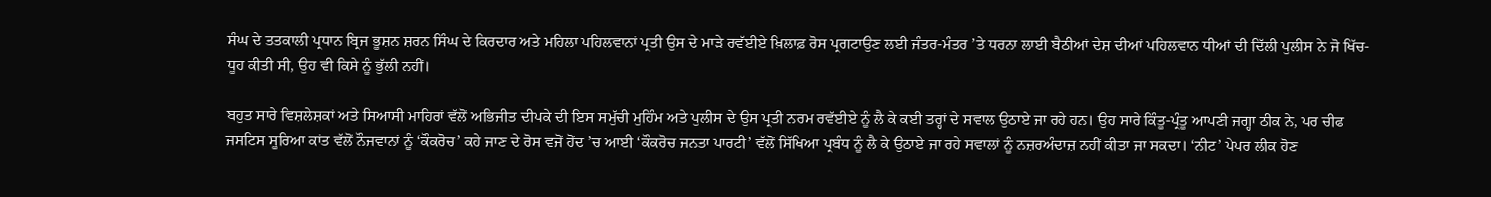ਸੰਘ ਦੇ ਤਤਕਾਲੀ ਪ੍ਰਧਾਨ ਬ੍ਰਿਜ ਭੂਸ਼ਨ ਸ਼ਰਨ ਸਿੰਘ ਦੇ ਕਿਰਦਾਰ ਅਤੇ ਮਹਿਲਾ ਪਹਿਲਵਾਨਾਂ ਪ੍ਰਤੀ ਉਸ ਦੇ ਮਾੜੇ ਰਵੱਈਏ ਖ਼ਿਲਾਫ਼ ਰੋਸ ਪ੍ਰਗਟਾਉਣ ਲਈ ਜੰਤਰ-ਮੰਤਰ ’ਤੇ ਧਰਨਾ ਲਾਈ ਬੈਠੀਆਂ ਦੇਸ਼ ਦੀਆਂ ਪਹਿਲਵਾਨ ਧੀਆਂ ਦੀ ਦਿੱਲੀ ਪੁਲੀਸ ਨੇ ਜੋ ਖਿੱਚ-ਧੂਹ ਕੀਤੀ ਸੀ, ਉਹ ਵੀ ਕਿਸੇ ਨੂੰ ਭੁੱਲੀ ਨਹੀਂ।

ਬਹੁਤ ਸਾਰੇ ਵਿਸ਼ਲੇਸ਼ਕਾਂ ਅਤੇ ਸਿਆਸੀ ਮਾਹਿਰਾਂ ਵੱਲੋਂ ਅਭਿਜੀਤ ਦੀਪਕੇ ਦੀ ਇਸ ਸਮੁੱਚੀ ਮੁਹਿੰਮ ਅਤੇ ਪੁਲੀਸ ਦੇ ਉਸ ਪ੍ਰਤੀ ਨਰਮ ਰਵੱਈਏ ਨੂੰ ਲੈ ਕੇ ਕਈ ਤਰ੍ਹਾਂ ਦੇ ਸਵਾਲ ਉਠਾਏ ਜਾ ਰਹੇ ਹਨ। ਉਹ ਸਾਰੇ ਕਿੰਤੂ-ਪ੍ਰੰਤੂ ਆਪਣੀ ਜਗ੍ਹਾ ਠੀਕ ਨੇ, ਪਰ ਚੀਫ ਜਸਟਿਸ ਸੂਰਿਆ ਕਾਂਤ ਵੱਲੋਂ ਨੌਜਵਾਨਾਂ ਨੂੰ ‘ਕੌਕਰੋਚ’ ਕਹੇ ਜਾਣ ਦੇ ਰੋਸ ਵਜੋਂ ਹੋਂਦ ’ਚ ਆਈ ‘ਕੌਕਰੋਚ ਜਨਤਾ ਪਾਰਟੀ’ ਵੱਲੋਂ ਸਿੱਖਿਆ ਪ੍ਰਬੰਧ ਨੂੰ ਲੈ ਕੇ ਉਠਾਏ ਜਾ ਰਹੇ ਸਵਾਲਾਂ ਨੂੰ ਨਜ਼ਰਅੰਦਾਜ਼ ਨਹੀਂ ਕੀਤਾ ਜਾ ਸਕਦਾ। ‘ਨੀਟ’ ਪੇਪਰ ਲੀਕ ਹੋਣ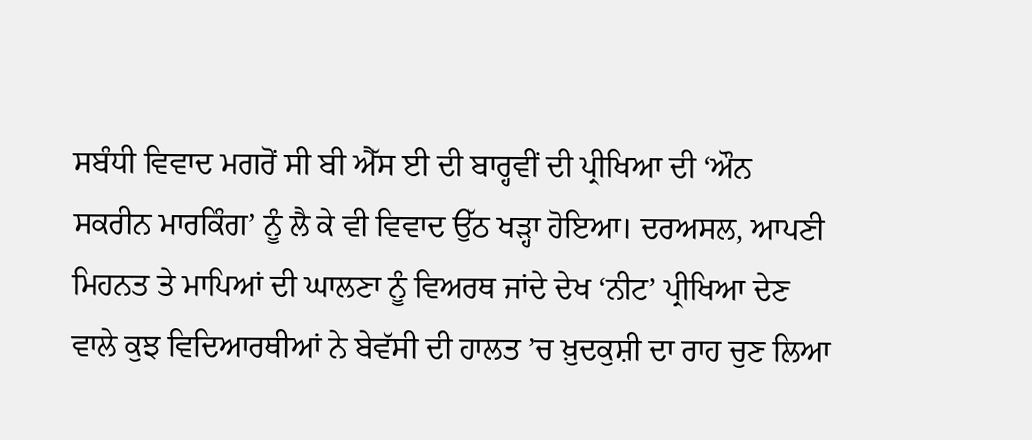ਸਬੰਧੀ ਵਿਵਾਦ ਮਗਰੋਂ ਸੀ ਬੀ ਐੱਸ ਈ ਦੀ ਬਾਰ੍ਹਵੀਂ ਦੀ ਪ੍ਰੀਖਿਆ ਦੀ ‘ਔਨ ਸਕਰੀਨ ਮਾਰਕਿੰਗ’ ਨੂੰ ਲੈ ਕੇ ਵੀ ਵਿਵਾਦ ਉੱਠ ਖੜ੍ਹਾ ਹੋਇਆ। ਦਰਅਸਲ, ਆਪਣੀ ਮਿਹਨਤ ਤੇ ਮਾਪਿਆਂ ਦੀ ਘਾਲਣਾ ਨੂੰ ਵਿਅਰਥ ਜਾਂਦੇ ਦੇਖ ‘ਨੀਟ’ ਪ੍ਰੀਖਿਆ ਦੇਣ ਵਾਲੇ ਕੁਝ ਵਿਦਿਆਰਥੀਆਂ ਨੇ ਬੇਵੱਸੀ ਦੀ ਹਾਲਤ ’ਚ ਖ਼ੁਦਕੁਸ਼ੀ ਦਾ ਰਾਹ ਚੁਣ ਲਿਆ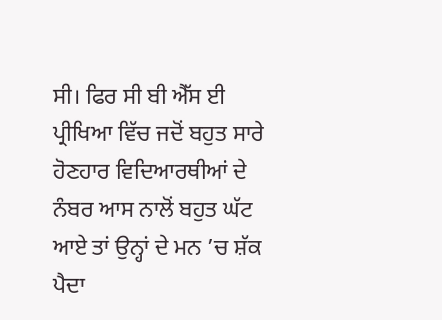ਸੀ। ਫਿਰ ਸੀ ਬੀ ਐੱਸ ਈ ਪ੍ਰੀਖਿਆ ਵਿੱਚ ਜਦੋਂ ਬਹੁਤ ਸਾਰੇ ਹੋਣਹਾਰ ਵਿਦਿਆਰਥੀਆਂ ਦੇ ਨੰਬਰ ਆਸ ਨਾਲੋਂ ਬਹੁਤ ਘੱਟ ਆਏ ਤਾਂ ਉਨ੍ਹਾਂ ਦੇ ਮਨ ’ਚ ਸ਼ੱਕ ਪੈਦਾ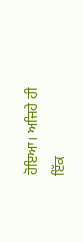ਹੋਇਆ। ਅਜਿਹੇ ਹੀ ਇੱਕ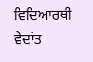ਵਿਦਿਆਰਥੀ ਵੇਦਾਂਤ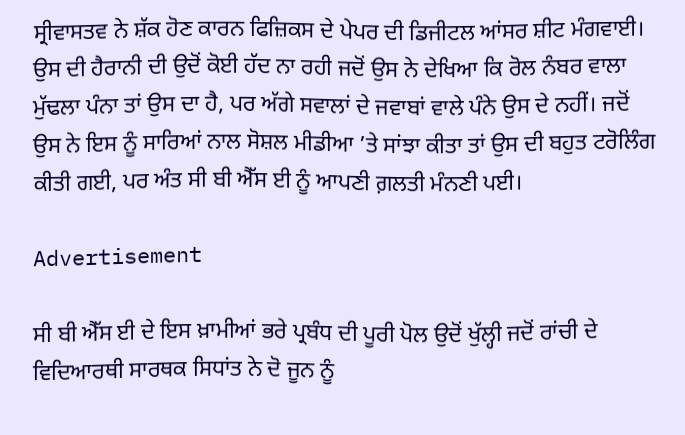ਸ੍ਰੀਵਾਸਤਵ ਨੇ ਸ਼ੱਕ ਹੋਣ ਕਾਰਨ ਫਿਜ਼ਿਕਸ ਦੇ ਪੇਪਰ ਦੀ ਡਿਜੀਟਲ ਆਂਸਰ ਸ਼ੀਟ ਮੰਗਵਾਈ। ਉਸ ਦੀ ਹੈਰਾਨੀ ਦੀ ਉਦੋਂ ਕੋਈ ਹੱਦ ਨਾ ਰਹੀ ਜਦੋਂ ਉਸ ਨੇ ਦੇਖਿਆ ਕਿ ਰੋਲ ਨੰਬਰ ਵਾਲਾ ਮੁੱਢਲਾ ਪੰਨਾ ਤਾਂ ਉਸ ਦਾ ਹੈ, ਪਰ ਅੱਗੇ ਸਵਾਲਾਂ ਦੇ ਜਵਾਬਾਂ ਵਾਲੇ ਪੰਨੇ ਉਸ ਦੇ ਨਹੀਂ। ਜਦੋਂ ਉਸ ਨੇ ਇਸ ਨੂੰ ਸਾਰਿਆਂ ਨਾਲ ਸੋਸ਼ਲ ਮੀਡੀਆ ’ਤੇ ਸਾਂਝਾ ਕੀਤਾ ਤਾਂ ਉਸ ਦੀ ਬਹੁਤ ਟਰੋਲਿੰਗ ਕੀਤੀ ਗਈ, ਪਰ ਅੰਤ ਸੀ ਬੀ ਐੱਸ ਈ ਨੂੰ ਆਪਣੀ ਗ਼ਲਤੀ ਮੰਨਣੀ ਪਈ।

Advertisement

ਸੀ ਬੀ ਐੱਸ ਈ ਦੇ ਇਸ ਖ਼ਾਮੀਆਂ ਭਰੇ ਪ੍ਰਬੰਧ ਦੀ ਪੂਰੀ ਪੋਲ ਉਦੋਂ ਖੁੱਲ੍ਹੀ ਜਦੋਂ ਰਾਂਚੀ ਦੇ ਵਿਦਿਆਰਥੀ ਸਾਰਥਕ ਸਿਧਾਂਤ ਨੇ ਦੋ ਜੂਨ ਨੂੰ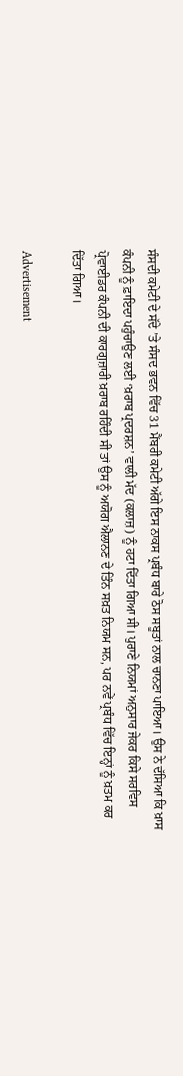ਸੰਸਦੀ ਕਮੇਟੀ ਦੇ ਸੱਦੇ ’ਤੇ ਸੰਸਦ ਭਵਨ ਵਿੱਚ 31 ਮੈਂਬਰੀ ਕਮੇਟੀ ਅੱਗੇ ਇਸ ਨਾਕਸ ਪ੍ਰਬੰਧ ਬਾਰੇ ਠੋਸ ਸਬੂਤਾਂ ਨਾਲ ਚਾਨਣਾ ਪਾਇਆ। ਉਸ ਨੇ ਦੱਸਿਆ ਕਿ ਖ਼ਾਸ ਕੰਪਨੀ ਨੂੰ ਫ਼ਾਇਦਾ ਪਹੁੰਚਾਉਣ ਲਈ ‘ਖ਼ਰਾਬ ਪ੍ਰਦਰਸ਼ਨ’ ਵਾਲੀ ਮੱਦ (ਕਲਾਜ਼) ਨੂੰ ਹਟਾ ਦਿੱਤਾ ਗਿਆ ਸੀ। ਪੁਰਾਣੇ ਨਿਯਮਾਂ ਅਨੁਸਾਰ ਜੇਕਰ ਕਿਸੇ ਸਰਵਿਸ ਪ੍ਰੋਵਾਈਡਰ ਕੰਪਨੀ ਦੀ ਕਾਰਗੁਜ਼ਾਰੀ ਖ਼ਰਾਬ ਰਹਿੰਦੀ ਸੀ ਤਾਂ ਉਸ ਨੂੰ ਅਯੋਗ ਐਲਾਨਣ ਦੇ ਤਿੰਨ ਸਖ਼ਤ ਨਿਯਮ ਸਨ, ਪਰ ਨਵੇਂ ਪ੍ਰਬੰਧ ਵਿੱਚ ਇਨ੍ਹਾਂ ਨੂੰ ਖ਼ਤਮ ਕਰ ਦਿੱਤਾ ਗਿਆ।

Advertisement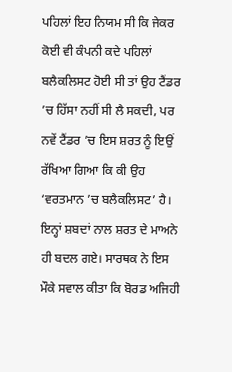ਪਹਿਲਾਂ ਇਹ ਨਿਯਮ ਸੀ ਕਿ ਜੇਕਰ ਕੋਈ ਵੀ ਕੰਪਨੀ ਕਦੇ ਪਹਿਲਾਂ ਬਲੈਕਲਿਸਟ ਹੋਈ ਸੀ ਤਾਂ ਉਹ ਟੈਂਡਰ ’ਚ ਹਿੱਸਾ ਨਹੀਂ ਸੀ ਲੈ ਸਕਦੀ, ਪਰ ਨਵੇਂ ਟੈਂਡਰ ’ਚ ਇਸ ਸ਼ਰਤ ਨੂੰ ਇਉਂ ਰੱਖਿਆ ਗਿਆ ਕਿ ਕੀ ਉਹ ‘ਵਰਤਮਾਨ ’ਚ ਬਲੈਕਲਿਸਟ’ ਹੈ। ਇਨ੍ਹਾਂ ਸ਼ਬਦਾਂ ਨਾਲ ਸ਼ਰਤ ਦੇ ਮਾਅਨੇ ਹੀ ਬਦਲ ਗਏ। ਸਾਰਥਕ ਨੇ ਇਸ ਮੌਕੇ ਸਵਾਲ ਕੀਤਾ ਕਿ ਬੋਰਡ ਅਜਿਹੀ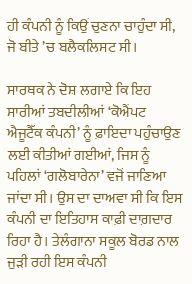ਹੀ ਕੰਪਨੀ ਨੂੰ ਕਿਉਂ ਚੁਣਨਾ ਚਾਹੁੰਦਾ ਸੀ, ਜੋ ਬੀਤੇ ’ਚ ਬਲੈਕਲਿਸਟ ਸੀ।

ਸਾਰਥਕ ਨੇ ਦੋਸ਼ ਲਗਾਏ ਕਿ ਇਹ ਸਾਰੀਆਂ ਤਬਦੀਲੀਆਂ ‘ਕੋਐਂਪਟ ਐਜੂਟੈੱਕ ਕੰਪਨੀ’ ਨੂੰ ਫ਼ਾਇਦਾ ਪਹੁੰਚਾਉਣ ਲਈ ਕੀਤੀਆਂ ਗਈਆਂ, ਜਿਸ ਨੂੰ ਪਹਿਲਾਂ ‘ਗਲੋਬਾਰੇਨਾ’ ਵਜੋਂ ਜਾਣਿਆ ਜਾਂਦਾ ਸੀ। ਉਸ ਦਾ ਦਾਅਵਾ ਸੀ ਕਿ ਇਸ ਕੰਪਨੀ ਦਾ ਇਤਿਹਾਸ ਕਾਫ਼ੀ ਦਾਗ਼ਦਾਰ ਰਿਹਾ ਹੈ। ਤੇਲੰਗਾਨਾ ਸਕੂਲ ਬੋਰਡ ਨਾਲ ਜੁੜੀ ਰਹੀ ਇਸ ਕੰਪਨੀ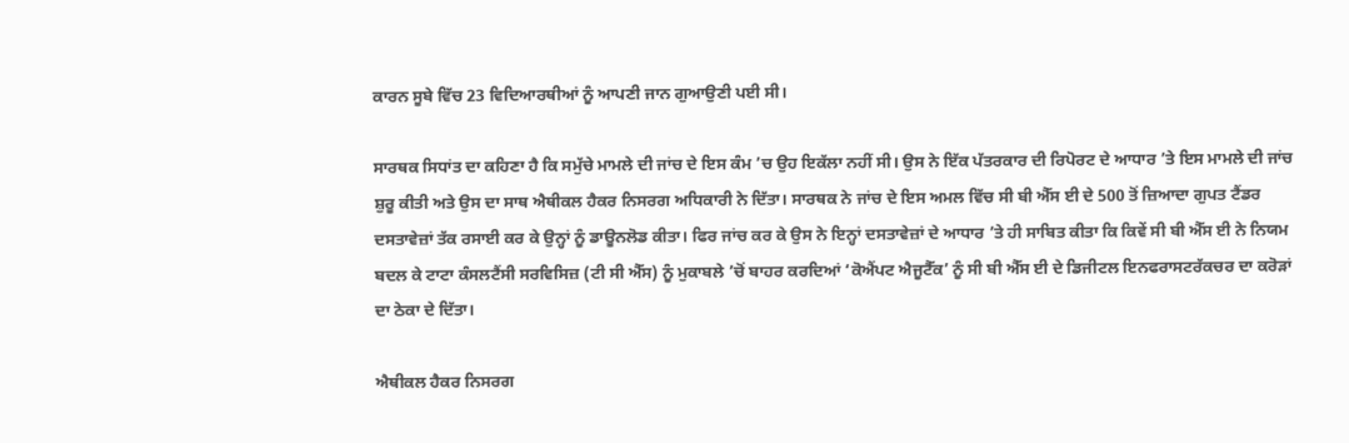ਕਾਰਨ ਸੂਬੇ ਵਿੱਚ 23 ਵਿਦਿਆਰਥੀਆਂ ਨੂੰ ਆਪਣੀ ਜਾਨ ਗੁਆਉਣੀ ਪਈ ਸੀ।

ਸਾਰਥਕ ਸਿਧਾਂਤ ਦਾ ਕਹਿਣਾ ਹੈ ਕਿ ਸਮੁੱਚੇ ਮਾਮਲੇ ਦੀ ਜਾਂਚ ਦੇ ਇਸ ਕੰਮ ’ਚ ਉਹ ਇਕੱਲਾ ਨਹੀਂ ਸੀ। ਉਸ ਨੇ ਇੱਕ ਪੱਤਰਕਾਰ ਦੀ ਰਿਪੋਰਟ ਦੇ ਆਧਾਰ ’ਤੇ ਇਸ ਮਾਮਲੇ ਦੀ ਜਾਂਚ ਸ਼ੁਰੂ ਕੀਤੀ ਅਤੇ ਉਸ ਦਾ ਸਾਥ ਐਥੀਕਲ ਹੈਕਰ ਨਿਸਰਗ ਅਧਿਕਾਰੀ ਨੇ ਦਿੱਤਾ। ਸਾਰਥਕ ਨੇ ਜਾਂਚ ਦੇ ਇਸ ਅਮਲ ਵਿੱਚ ਸੀ ਬੀ ਐੱਸ ਈ ਦੇ 500 ਤੋਂ ਜ਼ਿਆਦਾ ਗੁਪਤ ਟੈਂਡਰ ਦਸਤਾਵੇਜ਼ਾਂ ਤੱਕ ਰਸਾਈ ਕਰ ਕੇ ਉਨ੍ਹਾਂ ਨੂੰ ਡਾਊਨਲੋਡ ਕੀਤਾ। ਫਿਰ ਜਾਂਚ ਕਰ ਕੇ ਉਸ ਨੇ ਇਨ੍ਹਾਂ ਦਸਤਾਵੇਜ਼ਾਂ ਦੇ ਆਧਾਰ ’ਤੇ ਹੀ ਸਾਬਿਤ ਕੀਤਾ ਕਿ ਕਿਵੇਂ ਸੀ ਬੀ ਐੱਸ ਈ ਨੇ ਨਿਯਮ ਬਦਲ ਕੇ ਟਾਟਾ ਕੰਸਲਟੈਂਸੀ ਸਰਵਿਸਿਜ਼ (ਟੀ ਸੀ ਐੱਸ) ਨੂੰ ਮੁਕਾਬਲੇ ’ਚੋਂ ਬਾਹਰ ਕਰਦਿਆਂ ‘ਕੋਐਂਪਟ ਐਜੂਟੈੱਕ’ ਨੂੰ ਸੀ ਬੀ ਐੱਸ ਈ ਦੇ ਡਿਜੀਟਲ ਇਨਫਰਾਸਟਰੱਕਚਰ ਦਾ ਕਰੋੜਾਂ ਦਾ ਠੇਕਾ ਦੇ ਦਿੱਤਾ।

ਐਥੀਕਲ ਹੈਕਰ ਨਿਸਰਗ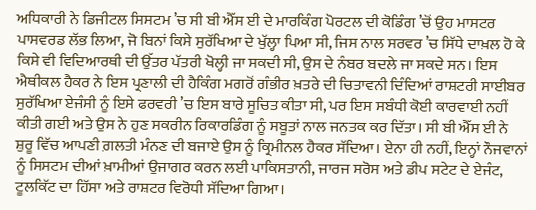ਅਧਿਕਾਰੀ ਨੇ ਡਿਜੀਟਲ ਸਿਸਟਮ ’ਚ ਸੀ ਬੀ ਐੱਸ ਈ ਦੇ ਮਾਰਕਿੰਗ ਪੋਰਟਲ ਦੀ ਕੋਡਿੰਗ ’ਚੋਂ ਉਹ ਮਾਸਟਰ ਪਾਸਵਰਡ ਲੱਭ ਲਿਆ, ਜੋ ਬਿਨਾਂ ਕਿਸੇ ਸੁਰੱਖਿਆ ਦੇ ਖੁੱਲ੍ਹਾ ਪਿਆ ਸੀ, ਜਿਸ ਨਾਲ ਸਰਵਰ ’ਚ ਸਿੱਧੇ ਦਾਖ਼ਲ ਹੋ ਕੇ ਕਿਸੇ ਵੀ ਵਿਦਿਆਰਥੀ ਦੀ ਉੱਤਰ ਪੱਤਰੀ ਖੋਲ੍ਹੀ ਜਾ ਸਕਦੀ ਸੀ, ਉਸ ਦੇ ਨੰਬਰ ਬਦਲੇ ਜਾ ਸਕਦੇ ਸਨ। ਇਸ ਐਥੀਕਲ ਹੈਕਰ ਨੇ ਇਸ ਪ੍ਰਣਾਲੀ ਦੀ ਹੈਕਿੰਗ ਮਗਰੋਂ ਗੰਭੀਰ ਖ਼ਤਰੇ ਦੀ ਚਿਤਾਵਨੀ ਦਿੰਦਿਆਂ ਰਾਸ਼ਟਰੀ ਸਾਈਬਰ ਸੁਰੱਖਿਆ ਏਜੰਸੀ ਨੂੰ ਇਸੇ ਫਰਵਰੀ ’ਚ ਇਸ ਬਾਰੇ ਸੂਚਿਤ ਕੀਤਾ ਸੀ, ਪਰ ਇਸ ਸਬੰਧੀ ਕੋਈ ਕਾਰਵਾਈ ਨਹੀਂ ਕੀਤੀ ਗਈ ਅਤੇ ਉਸ ਨੇ ਹੁਣ ਸਕਰੀਨ ਰਿਕਾਰਡਿੰਗ ਨੂੰ ਸਬੂਤਾਂ ਨਾਲ ਜਨਤਕ ਕਰ ਦਿੱਤਾ। ਸੀ ਬੀ ਐੱਸ ਈ ਨੇ ਸ਼ੁਰੂ ਵਿੱਚ ਆਪਣੀ ਗ਼ਲਤੀ ਮੰਨਣ ਦੀ ਬਜਾਏ ਉਸ ਨੂੰ ਕ੍ਰਿਮੀਨਲ ਹੈਕਰ ਸੱਦਿਆ। ਏਨਾ ਹੀ ਨਹੀਂ, ਇਨ੍ਹਾਂ ਨੌਜਵਾਨਾਂ ਨੂੰ ਸਿਸਟਮ ਦੀਆਂ ਖ਼ਾਮੀਆਂ ਉਜਾਗਰ ਕਰਨ ਲਈ ਪਾਕਿਸਤਾਨੀ, ਜਾਰਜ ਸਰੋਸ ਅਤੇ ਡੀਪ ਸਟੇਟ ਦੇ ਏਜੰਟ, ਟੂਲਕਿੱਟ ਦਾ ਹਿੱਸਾ ਅਤੇ ਰਾਸ਼ਟਰ ਵਿਰੋਧੀ ਸੱਦਿਆ ਗਿਆ।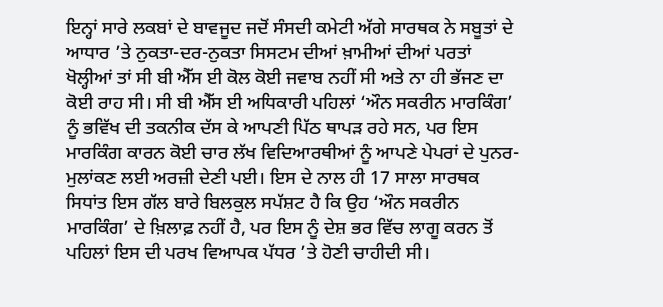ਇਨ੍ਹਾਂ ਸਾਰੇ ਲਕਬਾਂ ਦੇ ਬਾਵਜੂਦ ਜਦੋਂ ਸੰਸਦੀ ਕਮੇਟੀ ਅੱਗੇ ਸਾਰਥਕ ਨੇ ਸਬੂਤਾਂ ਦੇ ਆਧਾਰ ’ਤੇ ਨੁਕਤਾ-ਦਰ-ਨੁਕਤਾ ਸਿਸਟਮ ਦੀਆਂ ਖ਼ਾਮੀਆਂ ਦੀਆਂ ਪਰਤਾਂ ਖੋਲ੍ਹੀਆਂ ਤਾਂ ਸੀ ਬੀ ਐੱਸ ਈ ਕੋਲ ਕੋਈ ਜਵਾਬ ਨਹੀਂ ਸੀ ਅਤੇ ਨਾ ਹੀ ਭੱਜਣ ਦਾ ਕੋਈ ਰਾਹ ਸੀ। ਸੀ ਬੀ ਐੱਸ ਈ ਅਧਿਕਾਰੀ ਪਹਿਲਾਂ ‘ਔਨ ਸਕਰੀਨ ਮਾਰਕਿੰਗ’ ਨੂੰ ਭਵਿੱਖ ਦੀ ਤਕਨੀਕ ਦੱਸ ਕੇ ਆਪਣੀ ਪਿੱਠ ਥਾਪੜ ਰਹੇ ਸਨ, ਪਰ ਇਸ ਮਾਰਕਿੰਗ ਕਾਰਨ ਕੋਈ ਚਾਰ ਲੱਖ ਵਿਦਿਆਰਥੀਆਂ ਨੂੰ ਆਪਣੇ ਪੇਪਰਾਂ ਦੇ ਪੁਨਰ-ਮੁਲਾਂਕਣ ਲਈ ਅਰਜ਼ੀ ਦੇਣੀ ਪਈ। ਇਸ ਦੇ ਨਾਲ ਹੀ 17 ਸਾਲਾ ਸਾਰਥਕ ਸਿਧਾਂਤ ਇਸ ਗੱਲ ਬਾਰੇ ਬਿਲਕੁਲ ਸਪੱਸ਼ਟ ਹੈ ਕਿ ਉਹ ‘ਔਨ ਸਕਰੀਨ ਮਾਰਕਿੰਗ’ ਦੇ ਖ਼ਿਲਾਫ਼ ਨਹੀਂ ਹੈ, ਪਰ ਇਸ ਨੂੰ ਦੇਸ਼ ਭਰ ਵਿੱਚ ਲਾਗੂ ਕਰਨ ਤੋਂ ਪਹਿਲਾਂ ਇਸ ਦੀ ਪਰਖ ਵਿਆਪਕ ਪੱਧਰ ’ਤੇ ਹੋਣੀ ਚਾਹੀਦੀ ਸੀ।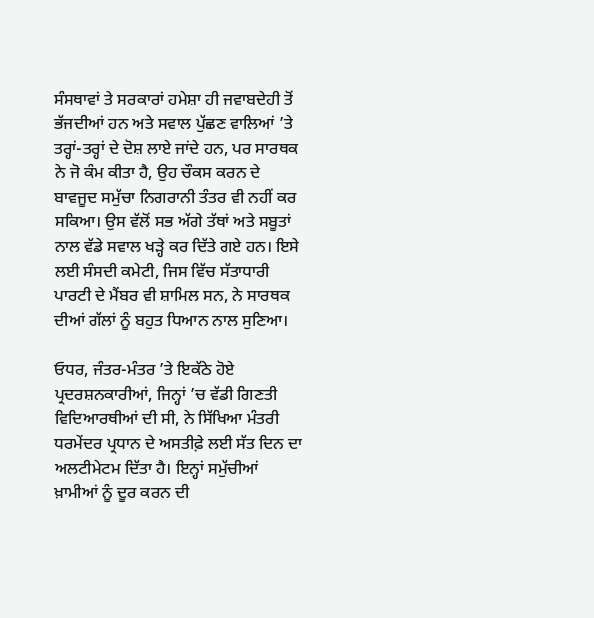ਸੰਸਥਾਵਾਂ ਤੇ ਸਰਕਾਰਾਂ ਹਮੇਸ਼ਾ ਹੀ ਜਵਾਬਦੇਹੀ ਤੋਂ ਭੱਜਦੀਆਂ ਹਨ ਅਤੇ ਸਵਾਲ ਪੁੱਛਣ ਵਾਲਿਆਂ ’ਤੇ ਤਰ੍ਹਾਂ-ਤਰ੍ਹਾਂ ਦੇ ਦੋਸ਼ ਲਾਏ ਜਾਂਦੇ ਹਨ, ਪਰ ਸਾਰਥਕ ਨੇ ਜੋ ਕੰਮ ਕੀਤਾ ਹੈ, ਉਹ ਚੌਕਸ ਕਰਨ ਦੇ ਬਾਵਜੂਦ ਸਮੁੱਚਾ ਨਿਗਰਾਨੀ ਤੰਤਰ ਵੀ ਨਹੀਂ ਕਰ ਸਕਿਆ। ਉਸ ਵੱਲੋਂ ਸਭ ਅੱਗੇ ਤੱਥਾਂ ਅਤੇ ਸਬੂਤਾਂ ਨਾਲ ਵੱਡੇ ਸਵਾਲ ਖੜ੍ਹੇ ਕਰ ਦਿੱਤੇ ਗਏ ਹਨ। ਇਸੇ ਲਈ ਸੰਸਦੀ ਕਮੇਟੀ, ਜਿਸ ਵਿੱਚ ਸੱਤਾਧਾਰੀ ਪਾਰਟੀ ਦੇ ਮੈਂਬਰ ਵੀ ਸ਼ਾਮਿਲ ਸਨ, ਨੇ ਸਾਰਥਕ ਦੀਆਂ ਗੱਲਾਂ ਨੂੰ ਬਹੁਤ ਧਿਆਨ ਨਾਲ ਸੁਣਿਆ।

ਓਧਰ, ਜੰਤਰ-ਮੰਤਰ ’ਤੇ ਇਕੱਠੇ ਹੋਏ ਪ੍ਰਦਰਸ਼ਨਕਾਰੀਆਂ, ਜਿਨ੍ਹਾਂ ’ਚ ਵੱਡੀ ਗਿਣਤੀ ਵਿਦਿਆਰਥੀਆਂ ਦੀ ਸੀ, ਨੇ ਸਿੱਖਿਆ ਮੰਤਰੀ ਧਰਮੇਂਦਰ ਪ੍ਰਧਾਨ ਦੇ ਅਸਤੀਫ਼ੇ ਲਈ ਸੱਤ ਦਿਨ ਦਾ ਅਲਟੀਮੇਟਮ ਦਿੱਤਾ ਹੈ। ਇਨ੍ਹਾਂ ਸਮੁੱਚੀਆਂ ਖ਼ਾਮੀਆਂ ਨੂੰ ਦੂਰ ਕਰਨ ਦੀ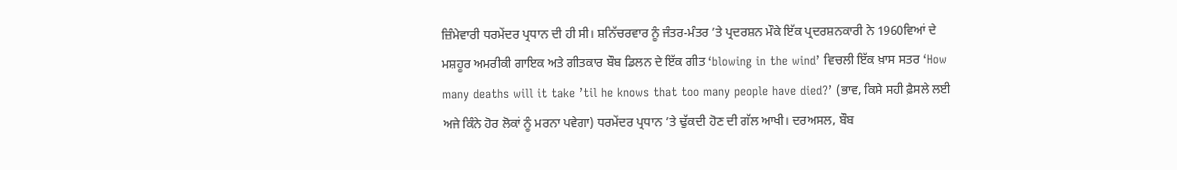ਜ਼ਿੰਮੇਵਾਰੀ ਧਰਮੇਂਦਰ ਪ੍ਰਧਾਨ ਦੀ ਹੀ ਸੀ। ਸ਼ਨਿੱਚਰਵਾਰ ਨੂੰ ਜੰਤਰ-ਮੰਤਰ ’ਤੇ ਪ੍ਰਦਰਸ਼ਨ ਮੌਕੇ ਇੱਕ ਪ੍ਰਦਰਸ਼ਨਕਾਰੀ ਨੇ 1960ਵਿਆਂ ਦੇ ਮਸ਼ਹੂਰ ਅਮਰੀਕੀ ਗਾਇਕ ਅਤੇ ਗੀਤਕਾਰ ਬੌਬ ਡਿਲਨ ਦੇ ਇੱਕ ਗੀਤ ‘blowing in the wind’ ਵਿਚਲੀ ਇੱਕ ਖ਼ਾਸ ਸਤਰ ‘How many deaths will it take ’til he knows that too many people have died?’ (ਭਾਵ, ਕਿਸੇ ਸਹੀ ਫ਼ੈਸਲੇ ਲਈ ਅਜੇ ਕਿੰਨੇ ਹੋਰ ਲੋਕਾਂ ਨੂੰ ਮਰਨਾ ਪਵੇਗਾ) ਧਰਮੇਂਦਰ ਪ੍ਰਧਾਨ ’ਤੇ ਢੁੱਕਦੀ ਹੋਣ ਦੀ ਗੱਲ ਆਖੀ। ਦਰਅਸਲ, ਬੌਬ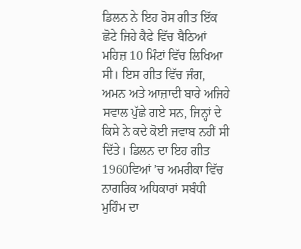ਡਿਲਨ ਨੇ ਇਹ ਰੋਸ ਗੀਤ ਇੱਕ ਛੋਟੇ ਜਿਹੇ ਕੈਫੇ ਵਿੱਚ ਬੈਠਿਆਂ ਮਹਿਜ਼ 10 ਮਿੰਟਾਂ ਵਿੱਚ ਲਿਖਿਆ ਸੀ। ਇਸ ਗੀਤ ਵਿੱਚ ਜੰਗ, ਅਮਨ ਅਤੇ ਆਜ਼ਾਦੀ ਬਾਰੇ ਅਜਿਹੇ ਸਵਾਲ ਪੁੱਛੇ ਗਏ ਸਨ, ਜਿਨ੍ਹਾਂ ਦੇ ਕਿਸੇ ਨੇ ਕਦੇ ਕੋਈ ਜਵਾਬ ਨਹੀਂ ਸੀ ਦਿੱਤੇ। ਡਿਲਨ ਦਾ ਇਹ ਗੀਤ 1960ਵਿਆਂ ’ਚ ਅਮਰੀਕਾ ਵਿੱਚ ਨਾਗਰਿਕ ਅਧਿਕਾਰਾਂ ਸਬੰਧੀ ਮੁਹਿੰਮ ਦਾ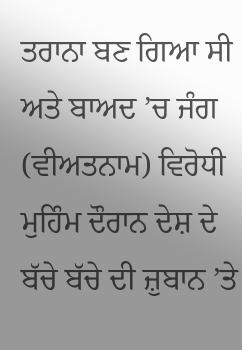ਤਰਾਨਾ ਬਣ ਗਿਆ ਸੀ ਅਤੇ ਬਾਅਦ ’ਚ ਜੰਗ (ਵੀਅਤਨਾਮ) ਵਿਰੋਧੀ ਮੁਹਿੰਮ ਦੌਰਾਨ ਦੇਸ਼ ਦੇ ਬੱਚੇ ਬੱਚੇ ਦੀ ਜ਼ੁਬਾਨ ’ਤੇ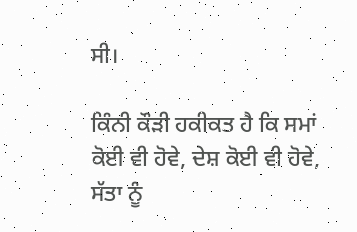ਸੀ।

ਕਿੰਨੀ ਕੌੜੀ ਹਕੀਕਤ ਹੈ ਕਿ ਸਮਾਂ ਕੋਈ ਵੀ ਹੋਵੇ, ਦੇਸ਼ ਕੋਈ ਵੀ ਹੋਵੇ, ਸੱਤਾ ਨੂੰ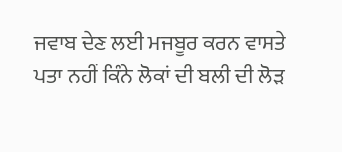ਜਵਾਬ ਦੇਣ ਲਈ ਮਜਬੂਰ ਕਰਨ ਵਾਸਤੇ ਪਤਾ ਨਹੀਂ ਕਿੰਨੇ ਲੋਕਾਂ ਦੀ ਬਲੀ ਦੀ ਲੋੜ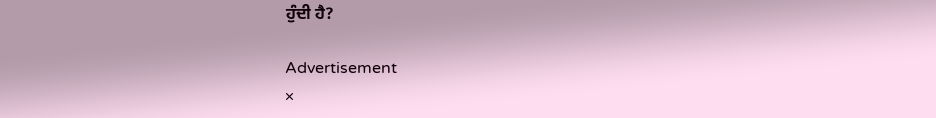ਹੁੰਦੀ ਹੈ?

Advertisement
×